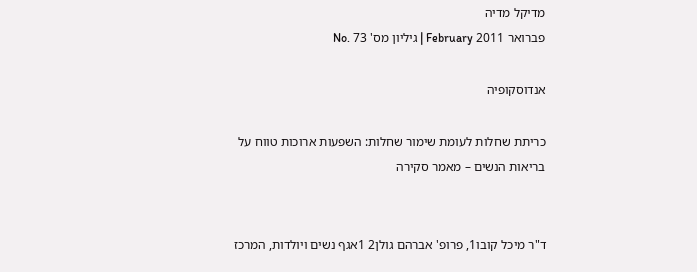מדיקל מדיה
פברואר 2011 February | גיליון מס' 73 .No

אנדוסקופיה

כריתת שחלות לעומת שימור שחלות: השפעות ארוכות טווח על בריאות הנשים – מאמר סקירה


ד"ר מיכל קובו1, פרופ' אברהם גולן2 1אגף נשים ויולדות, המרכז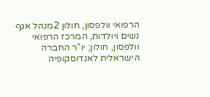הרפואי וולפסון, חולון 2מנהל אגף נשים ויולדות, המרכז הרפואי וולפסון, חולון; יו"ר החברה הישראלית לאנדוסקופיה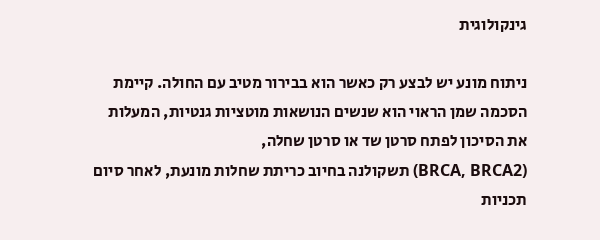גינקולוגית

ניתוח מונע יש לבצע רק כאשר הוא בבירור מטיב עם החולה. קיימת הסכמה שמן הראוי הוא שנשים הנושאות מוטציות גנטיות, המעלות את הסיכון לפתח סרטן שד או סרטן שחלה,
(BRCA, BRCA2) תשקולנה בחיוב כריתת שחלות מונעת, לאחר סיום תכניות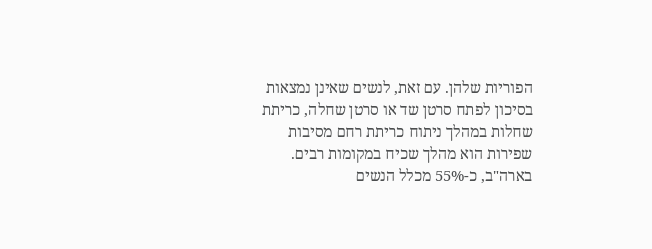הפוריות שלהן. עם זאת, לנשים שאינן נמצאות בסיכון לפתח סרטן שד או סרטן שחלה, כריתת שחלות במהלך ניתוח כריתת רחם מסיבות שפירות הוא מהלך שכיח במקומות רבים. בארה"ב, כ-55% מכלל הנשים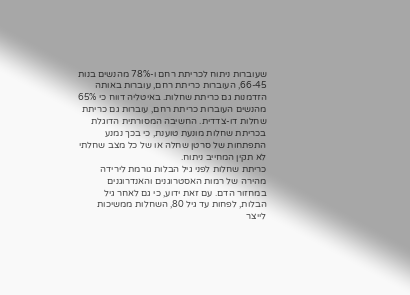שעוברות ניתוח לכריתת רחם ו-78% מהנשים בנות 66-45, העוברות כריתת רחם, עוברות באותה הזדמנות גם כריתת שחלות. באיטליה דווח כי 65% מהנשים העוברות כריתת רחם, עוברות גם כריתת שחלות דו-צדדית. החשיבה המסורתית הדוגלת בכריתת שחלות מונעת טוענת, כי בכך נמנע התפתחות של סרטן שחלה או של כל מצב שחלתי לא תקין המחייב ניתוח.
כריתת שחלות לפני גיל הבלות גורמת לירידה מהירה של רמות האסטרוגנים והאנדרוגנים במחזור הדם. עם זאת ידוע, כי גם לאחר גיל הבלות, לפחות עד גיל 80, השחלות ממשיכות לייצר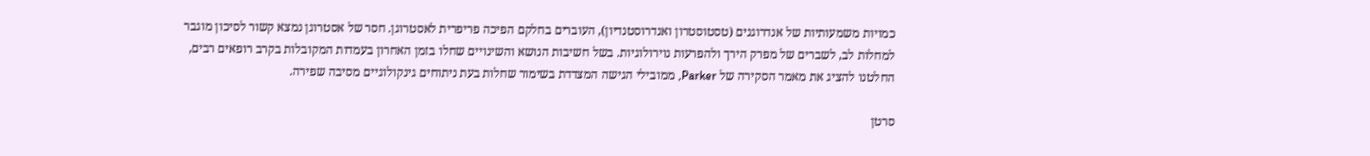כמויות משמעותיות של אנדרוגנים (טסטוסטרון ואנדרוסטנדיון), העוברים בחלקם הפיכה פריפרית לאסטרוגן. חסר של אסטרוגן נמצא קשור לסיכון מוגבר למחלות לב, לשברים של מפרק הירך ולהפרעות נוירולוגיות. בשל חשיבות הנושא והשינויים שחלו בזמן האחרון בעמדות המקובלות בקרב רופאים רבים, החלטנו להציג את מאמר הסקירה של Parker, ממובילי הגישה המצדדת בשימור שחלות בעת ניתוחים גינקולוגיים מסיבה שפירה.

סרטן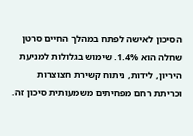הסיכון לאישה לפתח במהלך החיים סרטן שחלה הוא 1.4%. שימוש בגלולות למניעת היריון, לידות, ניתוח קשירת חצוצרות וכריתת רחם מפחיתים משמעותית סיכון זה.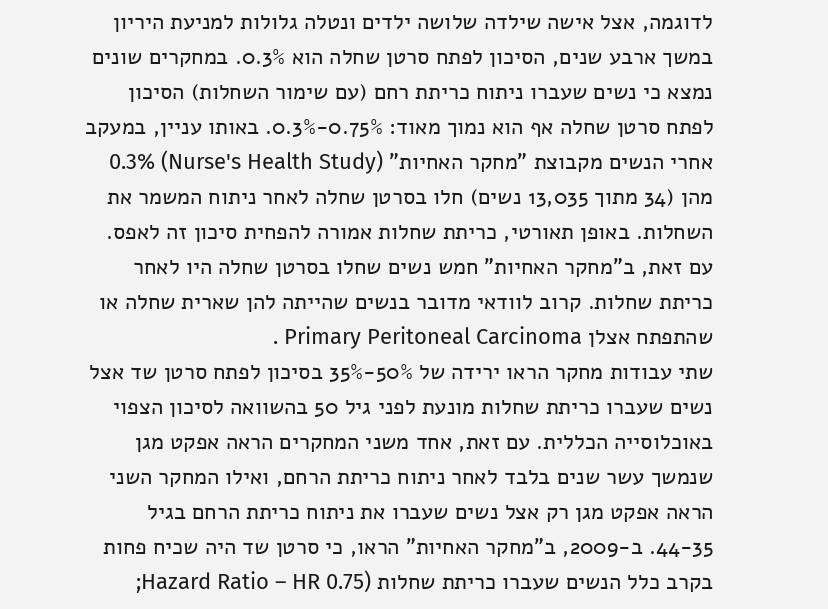לדוגמה, אצל אישה שילדה שלושה ילדים ונטלה גלולות למניעת היריון במשך ארבע שנים, הסיכון לפתח סרטן שחלה הוא 0.3%. במחקרים שונים נמצא כי נשים שעברו ניתוח כריתת רחם (עם שימור השחלות) הסיכון לפתח סרטן שחלה אף הוא נמוך מאוד: 0.75%-0.3%. באותו עניין, במעקב אחרי הנשים מקבוצת "מחקר האחיות" (Nurse's Health Study) 0.3% מהן (34 מתוך 13,035 נשים) חלו בסרטן שחלה לאחר ניתוח המשמר את השחלות. באופן תאורטי, כריתת שחלות אמורה להפחית סיכון זה לאפס. עם זאת, ב"מחקר האחיות" חמש נשים שחלו בסרטן שחלה היו לאחר כריתת שחלות. קרוב לוודאי מדובר בנשים שהייתה להן שארית שחלה או שהתפתח אצלן Primary Peritoneal Carcinoma .
שתי עבודות מחקר הראו ירידה של 50%-35% בסיכון לפתח סרטן שד אצל נשים שעברו כריתת שחלות מונעת לפני גיל 50 בהשוואה לסיכון הצפוי באוכלוסייה הכללית. עם זאת, אחד משני המחקרים הראה אפקט מגן שנמשך עשר שנים בלבד לאחר ניתוח כריתת הרחם, ואילו המחקר השני הראה אפקט מגן רק אצל נשים שעברו את ניתוח כריתת הרחם בגיל 44-35. ב-2009, ב"מחקר האחיות" הראו, כי סרטן שד היה שכיח פחות בקרב כלל הנשים שעברו כריתת שחלות (Hazard Ratio – HR 0.75;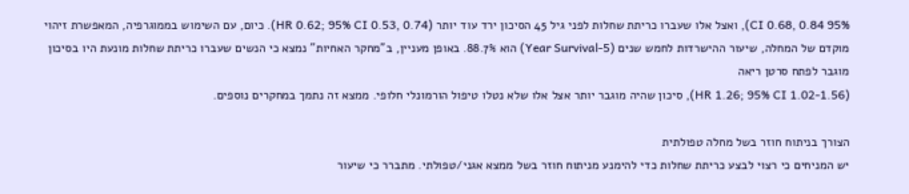95% CI 0.68, 0.84), ואצל אלו שעברו כריתת שחלות לפני גיל 45 הסיכון ירד עוד יותר (HR 0.62; 95% CI 0.53, 0.74). כיום, עם השימוש בממוגרפיה, המאפשרת זיהוי מוקדם של המחלה, שיעור ההישרדות לחמש שנים (5-Year Survival) הוא 88.7%. באופן מעניין, ב"מחקר האחיות" נמצא כי הנשים שעברו כריתת שחלות מונעת היו בסיכון מוגבר לפתח סרטן ריאה
(HR 1.26; 95% CI 1.02-1.56), סיכון שהיה מוגבר יותר אצל אלו שלא נטלו טיפול הורמונלי חלופי. ממצא זה נתמך במחקרים נוספים.

הצורך בניתוח חוזר בשל מחלה טפולתית
יש המניחים כי רצוי לבצע כריתת שחלות כדי להימנע מניתוח חוזר בשל ממצא אגני/טפולתי. מתברר כי שיעור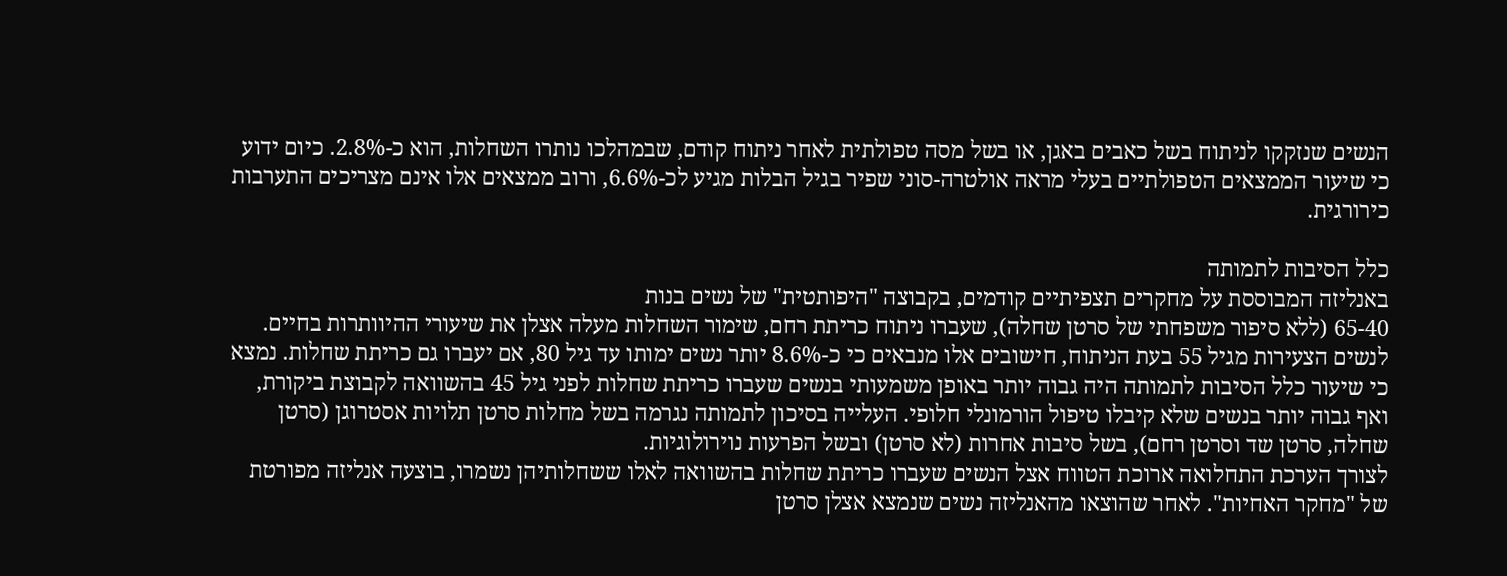הנשים שנזקקו לניתוח בשל כאבים באגן, או בשל מסה טפולתית לאחר ניתוח קודם, שבמהלכו נותרו השחלות, הוא כ-2.8%. כיום ידוע כי שיעור הממצאים הטפולתיים בעלי מראה אולטרה-סוני שפיר בגיל הבלות מגיע לכ-6.6%, ורוב ממצאים אלו אינם מצריכים התערבות כירורגית.

כלל הסיבות לתמותה
באנליזה המבוססת על מחקרים תצפיתיים קודמים, בקבוצה "היפותטית" של נשים בנות
65-40 (ללא סיפור משפחתי של סרטן שחלה), שעברו ניתוח כריתת רחם, שימור השחלות מעלה אצלן את שיעורי ההיוותרות בחיים. לנשים הצעירות מגיל 55 בעת הניתוח, חישובים אלו מנבאים כי כ-8.6% יותר נשים ימותו עד גיל 80, אם יעברו גם כריתת שחלות. נמצא כי שיעור כלל הסיבות לתמותה היה גבוה יותר באופן משמעותי בנשים שעברו כריתת שחלות לפני גיל 45 בהשוואה לקבוצת ביקורת, ואף גבוה יותר בנשים שלא קיבלו טיפול הורמונלי חלופי. העלייה בסיכון לתמותה נגרמה בשל מחלות סרטן תלויות אסטרוגן (סרטן שחלה, סרטן שד וסרטן רחם), בשל סיבות אחרות (לא סרטן) ובשל הפרעות נוירולוגיות.
לצורך הערכת התחלואה ארוכת הטווח אצל הנשים שעברו כריתת שחלות בהשוואה לאלו ששחלותיהן נשמרו, בוצעה אנליזה מפורטת של "מחקר האחיות". לאחר שהוצאו מהאנליזה נשים שנמצא אצלן סרטן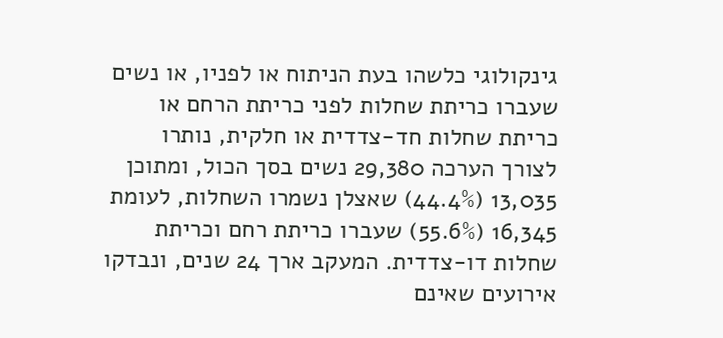גינקולוגי כלשהו בעת הניתוח או לפניו, או נשים שעברו כריתת שחלות לפני כריתת הרחם או כריתת שחלות חד-צדדית או חלקית, נותרו לצורך הערכה 29,380 נשים בסך הכול, ומתוכן 13,035 (44.4%) שאצלן נשמרו השחלות, לעומת 16,345 (55.6%) שעברו כריתת רחם וכריתת שחלות דו-צדדית. המעקב ארך 24 שנים, ונבדקו אירועים שאינם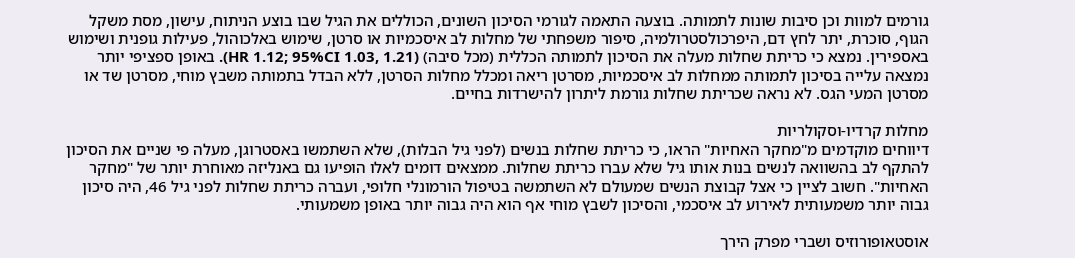גורמים למוות וכן סיבות שונות לתמותה. בוצעה התאמה לגורמי הסיכון השונים, הכוללים את הגיל שבו בוצע הניתוח, עישון, מסת משקל הגוף, סוכרת, יתר לחץ דם, היפרכולסטרולמיה, סיפור משפחתי של מחלות לב איסכמיות או סרטן, שימוש באלכוהול, פעילות גופנית ושימוש באספירין. נמצא כי כריתת שחלות מעלה את הסיכון לתמותה הכללית (מכל סיבה) (HR 1.12; 95%CI 1.03, 1.21). באופן ספציפי יותר נמצאה עלייה בסיכון לתמותה ממחלות לב איסכמיות, מסרטן ריאה ומכלל מחלות הסרטן, ללא הבדל בתמותה משבץ מוחי, מסרטן שד או מסרטן המעי הגס. לא נראה שכריתת שחלות גורמת ליתרון להישרדות בחיים.

מחלות קרדיו-וסקולריות
דיווחים מוקדמים מ"מחקר האחיות" הראו, כי כריתת שחלות בנשים (לפני גיל הבלות), שלא השתמשו באסטרוגן, מעלה פי שניים את הסיכון להתקף לב בהשוואה לנשים בנות אותו גיל שלא עברו כריתת שחלות. ממצאים דומים לאלו הופיעו גם באנליזה מאוחרת יותר של "מחקר האחיות". חשוב לציין כי אצל קבוצת הנשים שמעולם לא השתמשה בטיפול הורמונלי חלופי, ועברה כריתת שחלות לפני גיל 46, היה סיכון גבוה יותר משמעותית לאירוע לב איסכמי, והסיכון לשבץ מוחי אף הוא היה גבוה יותר באופן משמעותי.

אוסטאופורוזיס ושברי מפרק הירך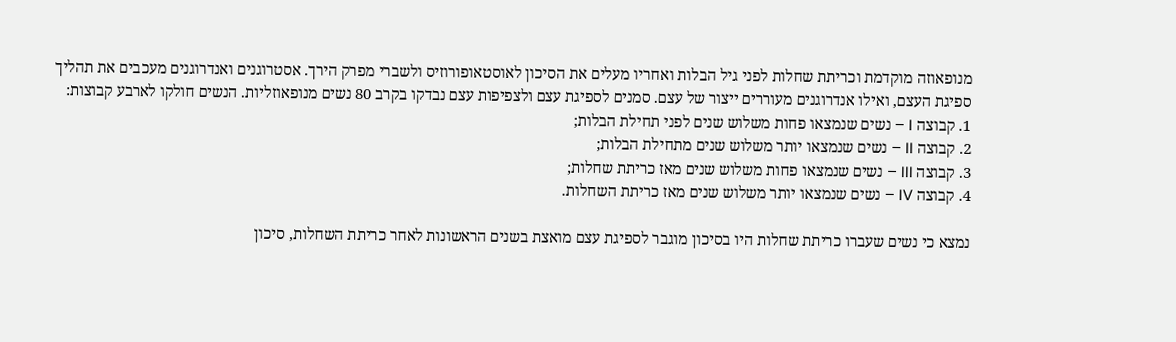מנופאוזה מוקדמת וכריתת שחלות לפני גיל הבלות ואחריו מעלים את הסיכון לאוסטאופורוזיס ולשברי מפרק הירך. אסטרוגנים ואנדרוגנים מעכבים את תהליך ספיגת העצם, ואילו אנדרוגנים מעוררים ייצור של עצם. סמנים לספיגת עצם ולצפיפות עצם נבדקו בקרב 80 נשים מנופאוזליות. הנשים חולקו לארבע קבוצות:
1. קבוצה I – נשים שנמצאו פחות משלוש שנים לפני תחילת הבלות;
2. קבוצה II – נשים שנמצאו יותר משלוש שנים מתחילת הבלות;
3. קבוצה III – נשים שנמצאו פחות משלוש שנים מאז כריתת שחלות;
4. קבוצה IV – נשים שנמצאו יותר משלוש שנים מאז כריתת השחלות.

נמצא כי נשים שעברו כריתת שחלות היו בסיכון מוגבר לספיגת עצם מואצת בשנים הראשונות לאחר כריתת השחלות, סיכון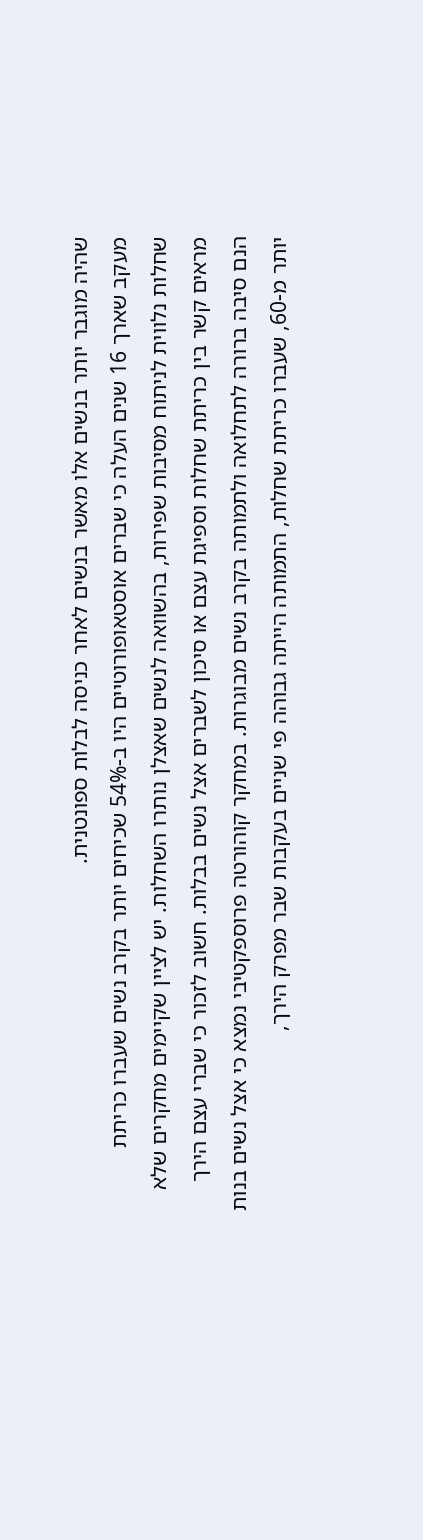שהיה מוגבר יותר בנשים אלו מאשר בנשים לאחר כניסה לבלות ספונטנית.
מעקב שארך 16 שנים העלה כי שברים אוסטאופורוטיים היו ב-54% שכיחים יותר בקרב נשים שעברו כריתת שחלות נלווית לניתוח מסיבות שפירות, בהשוואה לנשים שאצלן נותרו השחלות. יש לציין שקיימים מחקרים שלא מראים קשר בין כריתת שחלות וספיגת עצם או סיכון לשברים אצל נשים בבלות. חשוב לזכור כי שברי עצם הירך הנם סיבה ברורה לתחלואה ולתמותה בקרב נשים מבוגרות. במחקר קוהורטה פרוספקטיבי נמצא כי אצל נשים בנות יותר מ-60, שעברו כריתת שחלות, התמותה הייתה גבוהה פי שניים בעקבות שבר מפרק הירך,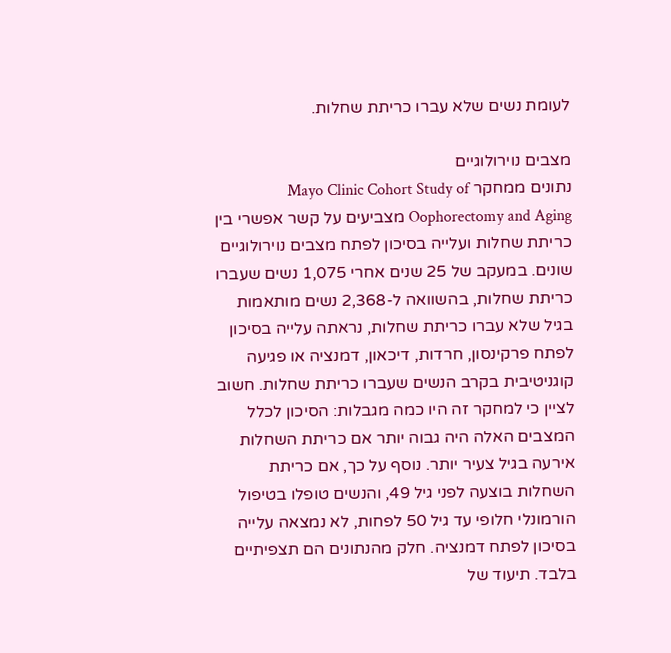לעומת נשים שלא עברו כריתת שחלות.

מצבים נוירולוגיים
נתונים ממחקר Mayo Clinic Cohort Study of Oophorectomy and Aging מצביעים על קשר אפשרי בין כריתת שחלות ועלייה בסיכון לפתח מצבים נוירולוגיים שונים. במעקב של 25 שנים אחרי 1,075 נשים שעברו כריתת שחלות, בהשוואה ל-2,368 נשים מותאמות בגיל שלא עברו כריתת שחלות, נראתה עלייה בסיכון לפתח פרקינסון, חרדות, דיכאון, דמנציה או פגיעה קוגניטיבית בקרב הנשים שעברו כריתת שחלות. חשוב לציין כי למחקר זה היו כמה מגבלות: הסיכון לכלל המצבים האלה היה גבוה יותר אם כריתת השחלות אירעה בגיל צעיר יותר. נוסף על כך, אם כריתת השחלות בוצעה לפני גיל 49, והנשים טופלו בטיפול הורמונלי חלופי עד גיל 50 לפחות, לא נמצאה עלייה בסיכון לפתח דמנציה. חלק מהנתונים הם תצפיתיים בלבד. תיעוד של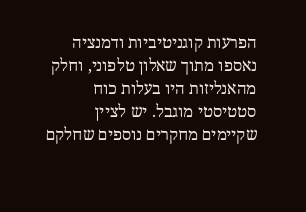הפרעות קוגניטיביות ודמנציה נאספו מתוך שאלון טלפוני, וחלק מהאנליזות היו בעלות כוח סטטיסטי מוגבל. יש לציין שקיימים מחקרים נוספים שחלקם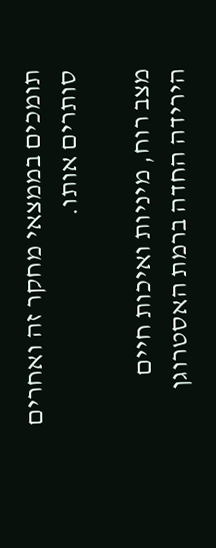תומכים בממצאי מחקר זה ואחרים סותרים אותו.

מצב רוח, מיניות ואיכות חיים
הירידה החדה ברמת האסטרוגן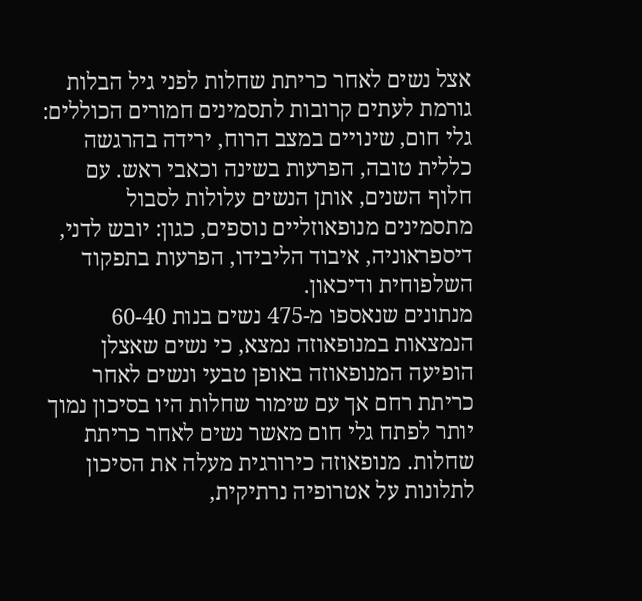אצל נשים לאחר כריתת שחלות לפני גיל הבלות גורמת לעתים קרובות לתסמינים חמורים הכוללים: גלי חום, שינויים במצב הרוח, ירידה בהרגשה כללית טובה, הפרעות בשינה וכאבי ראש. עם חלוף השנים, אותן הנשים עלולות לסבול מתסמינים מנופאוזליים נוספים, כגון: יובש לדני, דיספראוניה, איבוד הליבידו, הפרעות בתפקוד השלפוחית ודיכאון.
מנתונים שנאספו מ-475 נשים בנות 60-40 הנמצאות במנופאוזה נמצא, כי נשים שאצלן הופיעה המנופאוזה באופן טבעי ונשים לאחר כריתת רחם אך עם שימור שחלות היו בסיכון נמוך יותר לפתח גלי חום מאשר נשים לאחר כריתת שחלות. מנופאוזה כירורגית מעלה את הסיכון לתלונות על אטרופיה נרתיקית,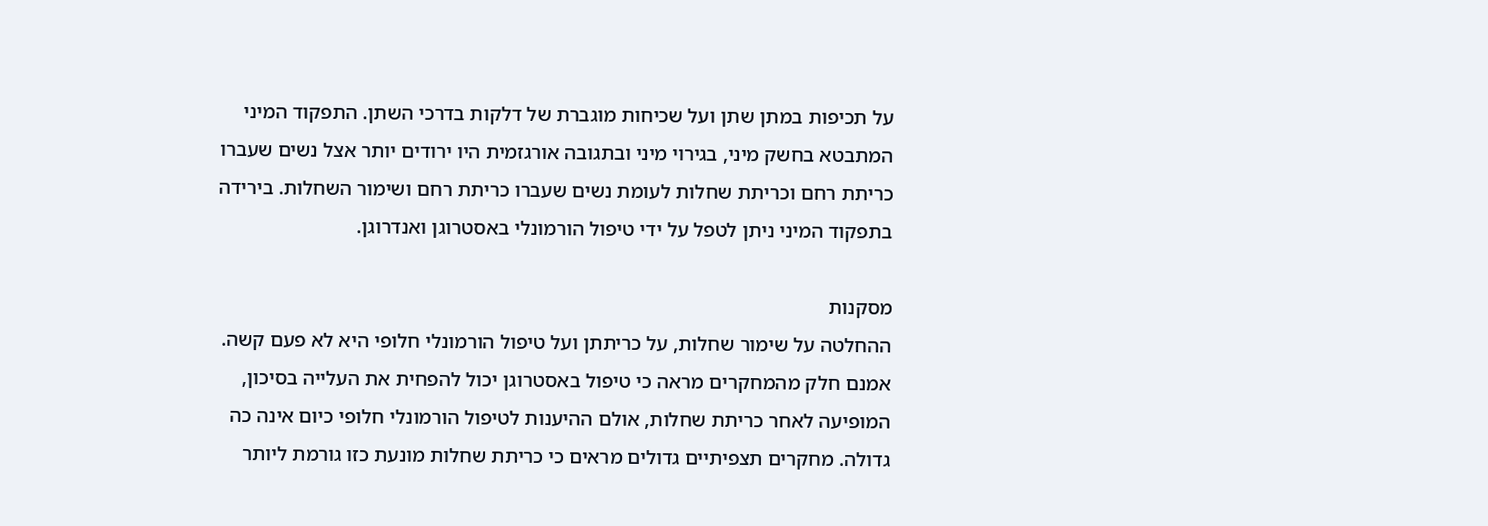על תכיפות במתן שתן ועל שכיחות מוגברת של דלקות בדרכי השתן. התפקוד המיני המתבטא בחשק מיני, בגירוי מיני ובתגובה אורגזמית היו ירודים יותר אצל נשים שעברו כריתת רחם וכריתת שחלות לעומת נשים שעברו כריתת רחם ושימור השחלות. בירידה בתפקוד המיני ניתן לטפל על ידי טיפול הורמונלי באסטרוגן ואנדרוגן.

מסקנות
ההחלטה על שימור שחלות, על כריתתן ועל טיפול הורמונלי חלופי היא לא פעם קשה. אמנם חלק מהמחקרים מראה כי טיפול באסטרוגן יכול להפחית את העלייה בסיכון, המופיעה לאחר כריתת שחלות, אולם ההיענות לטיפול הורמונלי חלופי כיום אינה כה גדולה. מחקרים תצפיתיים גדולים מראים כי כריתת שחלות מונעת כזו גורמת ליותר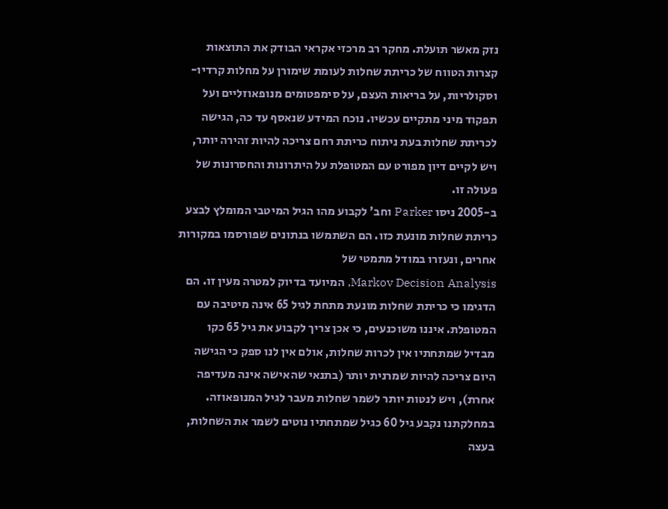נזק מאשר תועלת. מחקר רב מרכזי אקראי הבודק את התוצאות קצרות הטווח של כריתת שחלות לעומת שימורן על מחלות קרדיו-וסקולריות, על בריאות העצם, על סימפטומים מנופאוזליים ועל תפקוד מיני מתקיים עכשיו. נוכח המידע שנאסף עד כה, הגישה לכריתת שחלות בעת ניתוח כריתת רחם צריכה להיות זהירה יותר, ויש לקיים דיון מפורט עם המטופלת על היתרונות והחסרונות של פעולה זו.
ב-2005 ניסו Parker וחב' לקבוע מהו הגיל המיטבי המומלץ לבצע כריתת שחלות מונעת כזו. הם השתמשו בנתונים שפורסמו במקורות אחרים, ונעזרו במודל מתמטי של
Markov Decision Analysis, המיועד בדיוק למטרה מעין זו. הם הדגימו כי כריתת שחלות מונעת מתחת לגיל 65 אינה מיטיבה עם המטופלת. איננו משוכנעים, כי אכן צריך לקבוע את גיל 65 כקו מבדיל שמתחתיו אין לכרות שחלות, אולם אין לנו ספק כי הגישה היום צריכה להיות שמרנית יותר (בתנאי שהאישה אינה מעדיפה אחרת), ויש לנטות יותר לשמר שחלות מעבר לגיל המנופאוזה. במחלקתנו נקבע גיל 60 כגיל שמתחתיו נוטים לשמר את השחלות, בעצה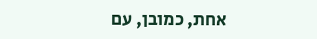אחת, כמובן, עם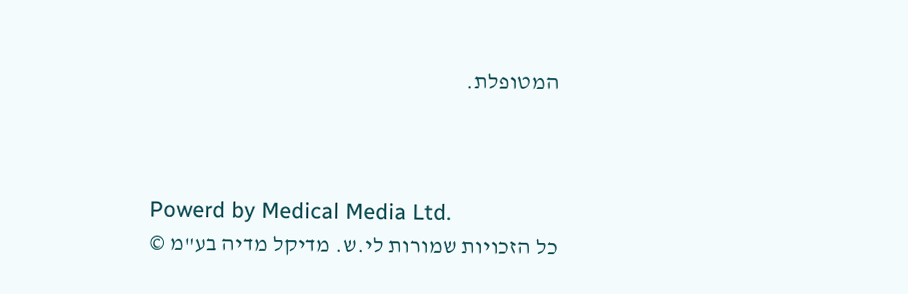המטופלת.



Powerd by Medical Media Ltd.
כל הזכויות שמורות לי.ש. מדיקל מדיה בע"מ ©